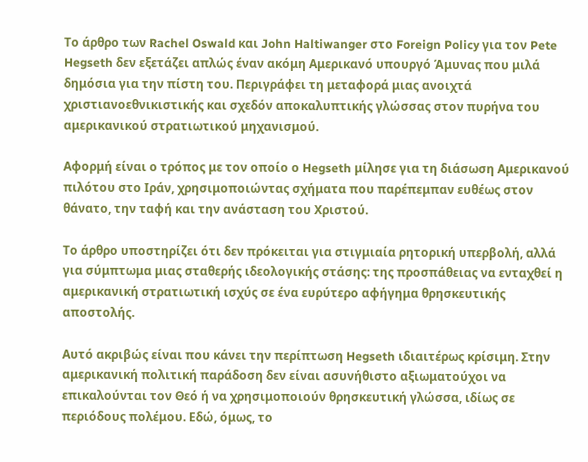Το άρθρο των Rachel Oswald και John Haltiwanger στο Foreign Policy για τον Pete Hegseth δεν εξετάζει απλώς έναν ακόμη Αμερικανό υπουργό Άμυνας που μιλά δημόσια για την πίστη του. Περιγράφει τη μεταφορά μιας ανοιχτά χριστιανοεθνικιστικής και σχεδόν αποκαλυπτικής γλώσσας στον πυρήνα του αμερικανικού στρατιωτικού μηχανισμού.

Αφορμή είναι ο τρόπος με τον οποίο ο Hegseth μίλησε για τη διάσωση Αμερικανού πιλότου στο Ιράν, χρησιμοποιώντας σχήματα που παρέπεμπαν ευθέως στον θάνατο, την ταφή και την ανάσταση του Χριστού.

Το άρθρο υποστηρίζει ότι δεν πρόκειται για στιγμιαία ρητορική υπερβολή, αλλά για σύμπτωμα μιας σταθερής ιδεολογικής στάσης: της προσπάθειας να ενταχθεί η αμερικανική στρατιωτική ισχύς σε ένα ευρύτερο αφήγημα θρησκευτικής αποστολής.

Αυτό ακριβώς είναι που κάνει την περίπτωση Hegseth ιδιαιτέρως κρίσιμη. Στην αμερικανική πολιτική παράδοση δεν είναι ασυνήθιστο αξιωματούχοι να επικαλούνται τον Θεό ή να χρησιμοποιούν θρησκευτική γλώσσα, ιδίως σε περιόδους πολέμου. Εδώ, όμως, το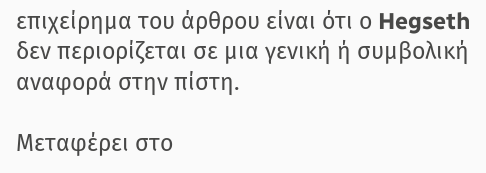επιχείρημα του άρθρου είναι ότι ο Hegseth δεν περιορίζεται σε μια γενική ή συμβολική αναφορά στην πίστη.

Μεταφέρει στο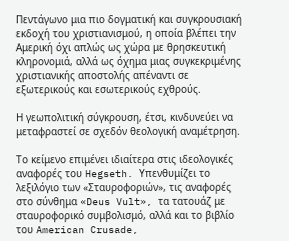Πεντάγωνο μια πιο δογματική και συγκρουσιακή εκδοχή του χριστιανισμού, η οποία βλέπει την Αμερική όχι απλώς ως χώρα με θρησκευτική κληρονομιά, αλλά ως όχημα μιας συγκεκριμένης χριστιανικής αποστολής απέναντι σε εξωτερικούς και εσωτερικούς εχθρούς.

Η γεωπολιτική σύγκρουση, έτσι, κινδυνεύει να μεταφραστεί σε σχεδόν θεολογική αναμέτρηση.

Το κείμενο επιμένει ιδιαίτερα στις ιδεολογικές αναφορές του Hegseth. Υπενθυμίζει το λεξιλόγιο των «Σταυροφοριών», τις αναφορές στο σύνθημα «Deus Vult», τα τατουάζ με σταυροφορικό συμβολισμό, αλλά και το βιβλίο του American Crusade,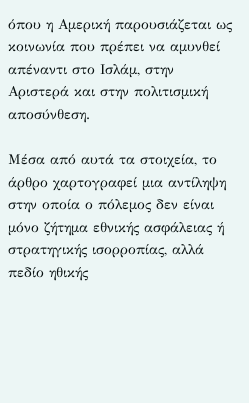όπου η Αμερική παρουσιάζεται ως κοινωνία που πρέπει να αμυνθεί απέναντι στο Ισλάμ, στην Αριστερά και στην πολιτισμική αποσύνθεση.

Μέσα από αυτά τα στοιχεία, το άρθρο χαρτογραφεί μια αντίληψη στην οποία ο πόλεμος δεν είναι μόνο ζήτημα εθνικής ασφάλειας ή στρατηγικής ισορροπίας, αλλά πεδίο ηθικής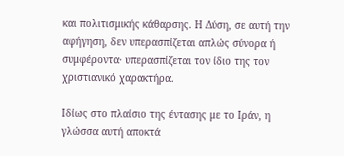και πολιτισμικής κάθαρσης. Η Δύση, σε αυτή την αφήγηση, δεν υπερασπίζεται απλώς σύνορα ή συμφέροντα· υπερασπίζεται τον ίδιο της τον χριστιανικό χαρακτήρα.

Ιδίως στο πλαίσιο της έντασης με το Ιράν, η γλώσσα αυτή αποκτά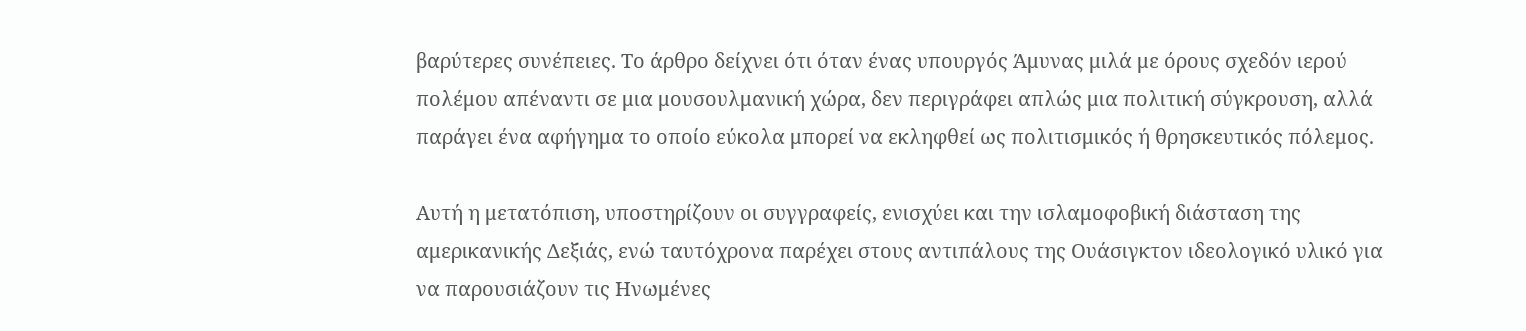βαρύτερες συνέπειες. Το άρθρο δείχνει ότι όταν ένας υπουργός Άμυνας μιλά με όρους σχεδόν ιερού πολέμου απέναντι σε μια μουσουλμανική χώρα, δεν περιγράφει απλώς μια πολιτική σύγκρουση, αλλά παράγει ένα αφήγημα το οποίο εύκολα μπορεί να εκληφθεί ως πολιτισμικός ή θρησκευτικός πόλεμος.

Αυτή η μετατόπιση, υποστηρίζουν οι συγγραφείς, ενισχύει και την ισλαμοφοβική διάσταση της αμερικανικής Δεξιάς, ενώ ταυτόχρονα παρέχει στους αντιπάλους της Ουάσιγκτον ιδεολογικό υλικό για να παρουσιάζουν τις Ηνωμένες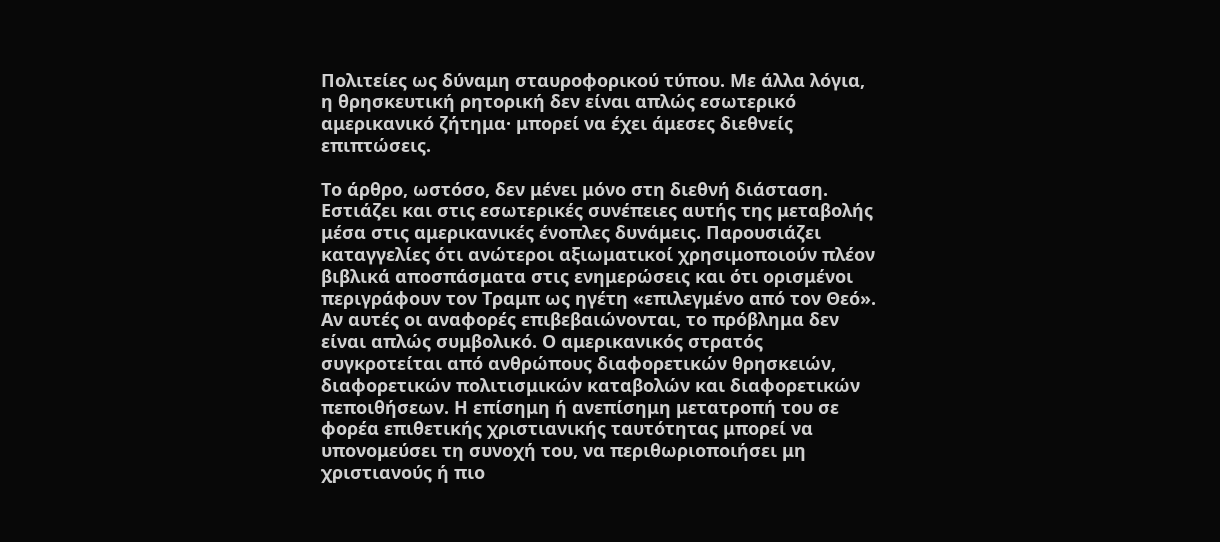Πολιτείες ως δύναμη σταυροφορικού τύπου. Με άλλα λόγια, η θρησκευτική ρητορική δεν είναι απλώς εσωτερικό αμερικανικό ζήτημα· μπορεί να έχει άμεσες διεθνείς επιπτώσεις.

Το άρθρο, ωστόσο, δεν μένει μόνο στη διεθνή διάσταση. Εστιάζει και στις εσωτερικές συνέπειες αυτής της μεταβολής μέσα στις αμερικανικές ένοπλες δυνάμεις. Παρουσιάζει καταγγελίες ότι ανώτεροι αξιωματικοί χρησιμοποιούν πλέον βιβλικά αποσπάσματα στις ενημερώσεις και ότι ορισμένοι περιγράφουν τον Τραμπ ως ηγέτη «επιλεγμένο από τον Θεό». Αν αυτές οι αναφορές επιβεβαιώνονται, το πρόβλημα δεν είναι απλώς συμβολικό. Ο αμερικανικός στρατός συγκροτείται από ανθρώπους διαφορετικών θρησκειών, διαφορετικών πολιτισμικών καταβολών και διαφορετικών πεποιθήσεων. Η επίσημη ή ανεπίσημη μετατροπή του σε φορέα επιθετικής χριστιανικής ταυτότητας μπορεί να υπονομεύσει τη συνοχή του, να περιθωριοποιήσει μη χριστιανούς ή πιο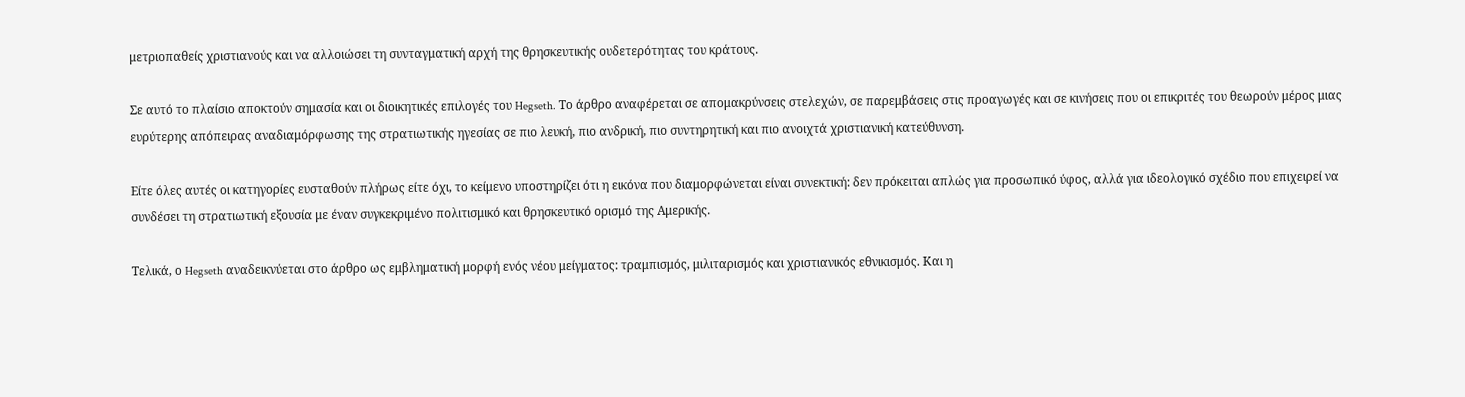μετριοπαθείς χριστιανούς και να αλλοιώσει τη συνταγματική αρχή της θρησκευτικής ουδετερότητας του κράτους.

Σε αυτό το πλαίσιο αποκτούν σημασία και οι διοικητικές επιλογές του Hegseth. Το άρθρο αναφέρεται σε απομακρύνσεις στελεχών, σε παρεμβάσεις στις προαγωγές και σε κινήσεις που οι επικριτές του θεωρούν μέρος μιας ευρύτερης απόπειρας αναδιαμόρφωσης της στρατιωτικής ηγεσίας σε πιο λευκή, πιο ανδρική, πιο συντηρητική και πιο ανοιχτά χριστιανική κατεύθυνση.

Είτε όλες αυτές οι κατηγορίες ευσταθούν πλήρως είτε όχι, το κείμενο υποστηρίζει ότι η εικόνα που διαμορφώνεται είναι συνεκτική: δεν πρόκειται απλώς για προσωπικό ύφος, αλλά για ιδεολογικό σχέδιο που επιχειρεί να συνδέσει τη στρατιωτική εξουσία με έναν συγκεκριμένο πολιτισμικό και θρησκευτικό ορισμό της Αμερικής.

Τελικά, ο Hegseth αναδεικνύεται στο άρθρο ως εμβληματική μορφή ενός νέου μείγματος: τραμπισμός, μιλιταρισμός και χριστιανικός εθνικισμός. Και η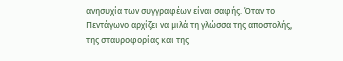ανησυχία των συγγραφέων είναι σαφής. Όταν το Πεντάγωνο αρχίζει να μιλά τη γλώσσα της αποστολής, της σταυροφορίας και της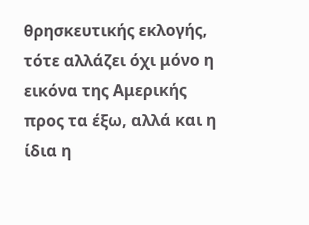θρησκευτικής εκλογής, τότε αλλάζει όχι μόνο η εικόνα της Αμερικής προς τα έξω, αλλά και η ίδια η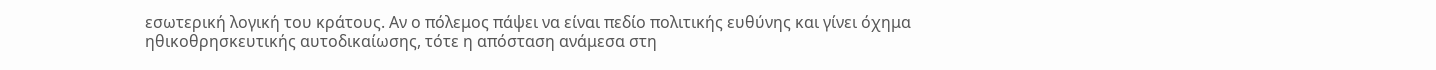εσωτερική λογική του κράτους. Αν ο πόλεμος πάψει να είναι πεδίο πολιτικής ευθύνης και γίνει όχημα ηθικοθρησκευτικής αυτοδικαίωσης, τότε η απόσταση ανάμεσα στη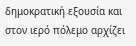δημοκρατική εξουσία και στον ιερό πόλεμο αρχίζει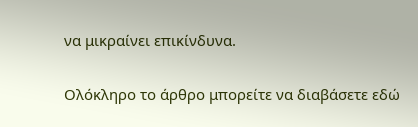να μικραίνει επικίνδυνα.

Ολόκληρο το άρθρο μπορείτε να διαβάσετε εδώ